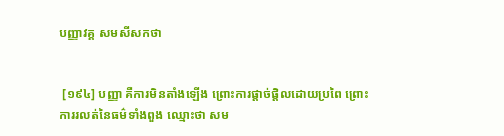បញ្ញាវគ្គ សមសីសកថា


 [១៩៤] បញ្ញា គឺការមិនតាំងឡើង ព្រោះការផ្តាច់ផ្តិលដោយប្រពៃ ព្រោះការរលត់នៃធម៌ទាំងពួង ឈ្មោះថា សម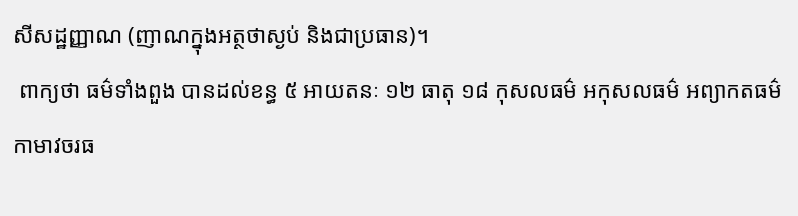សីសដ្ឋញ្ញាណ (ញាណក្នុងអត្ថថាស្ងប់ និងជាប្រធាន)។
 ពាក្យថា ធម៌ទាំងពួង បានដល់ខន្ធ ៥ អាយតនៈ ១២ ធាតុ ១៨ កុសលធម៌ អកុសលធម៌ អព្យាកតធម៌ កាមាវចរធ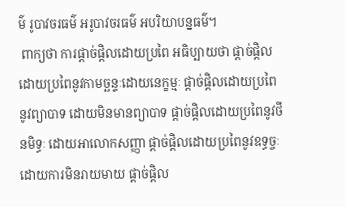ម៌ រូបាវចរធម៌ អរូបាវចរធម៌ អបរិយាបន្នធម៌។
 ពាក្យថា ការផ្តាច់ផ្តិលដោយប្រពៃ អធិប្បាយថា ផ្តាច់ផ្តិលដោយប្រពៃនូវកាមច្ឆន្ទៈដោយនេក្ខម្មៈ ផ្តាច់ផ្តិលដោយប្រពៃនូវព្យាបាទ ដោយមិនមានព្យាបាទ ផ្តាច់ផ្តិលដោយប្រពៃនូវថីនមិទ្ធៈ ដោយអាលោកសញ្ញា ផ្តាច់ផ្តិលដោយប្រពៃនូវឧទ្ធច្ចៈ ដោយការមិនរាយមាយ ផ្តាច់ផ្តិល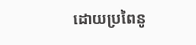ដោយប្រពៃនូ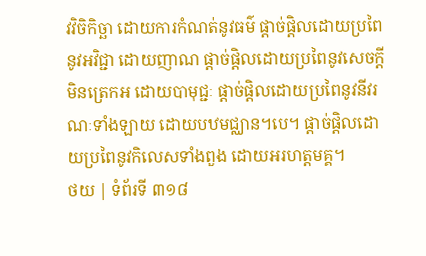វវិចិកិច្ឆា ដោយការកំណត់នូវធម៌ ផ្តាច់ផ្តិលដោយប្រពៃនូវអវិជ្ជា ដោយញាណ ផ្តាច់ផ្តិលដោយប្រពៃនូវសេចក្តីមិនត្រេកអ ដោយបាមុជ្ជៈ ផ្តាច់ផ្តិលដោយប្រពៃនូវនីវរណៈទាំងឡាយ ដោយបឋមជ្ឈាន។បេ។ ផ្តាច់ផ្តិលដោយប្រពៃនូវកិលេសទាំងពួង ដោយអរហត្តមគ្គ។
ថយ | ទំព័រទី ៣១៨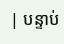| បន្ទាប់